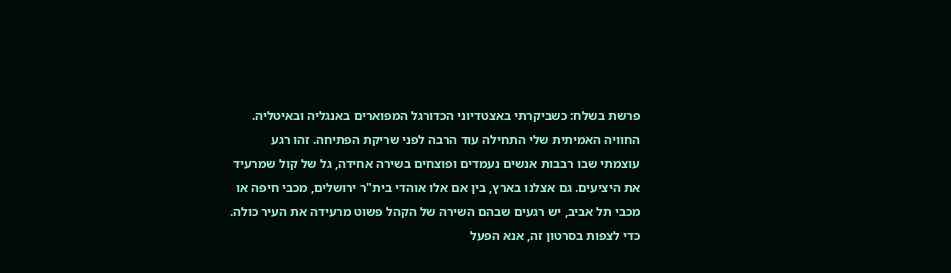פרשת בשלח: כשביקרתי באצטדיוני הכדורגל המפוארים באנגליה ובאיטליה. החוויה האמיתית שלי התחילה עוד הרבה לפני שריקת הפתיחה. זהו רגע עוצמתי שבו רבבות אנשים נעמדים ופוצחים בשירה אחידה, גל של קול שמרעיד את היציעים. גם אצלנו בארץ, בין אם אלו אוהדי בית"ר ירושלים, מכבי חיפה או מכבי תל אביב, יש רגעים שבהם השירה של הקהל פשוט מרעידה את העיר כולה.
כדי לצפות בסרטון זה, אנא הפעל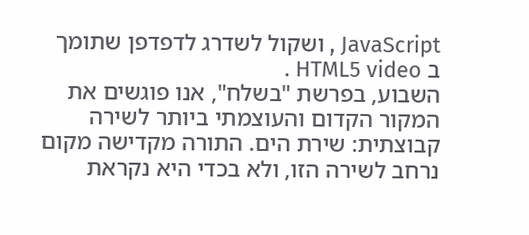JavaScript , ושקול לשדרג לדפדפן שתומך ב HTML5 video .
השבוע, בפרשת "בשלח", אנו פוגשים את המקור הקדום והעוצמתי ביותר לשירה קבוצתית: שירת הים. התורה מקדישה מקום נרחב לשירה הזו, ולא בכדי היא נקראת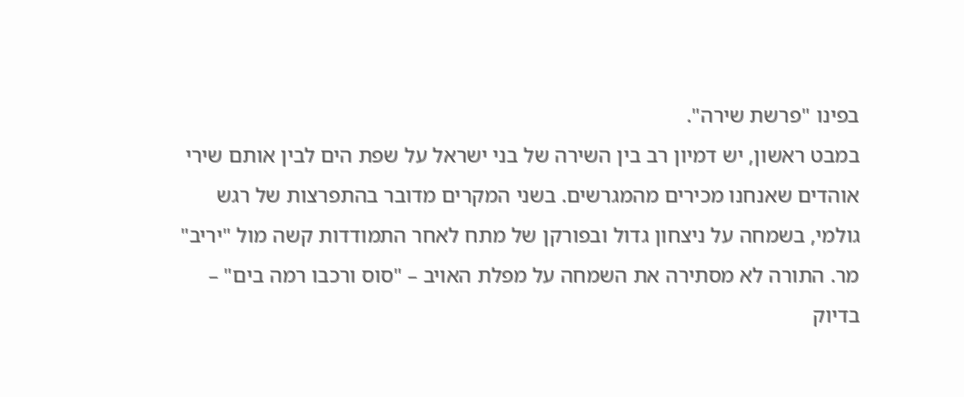בפינו "פרשת שירה".
במבט ראשון, יש דמיון רב בין השירה של בני ישראל על שפת הים לבין אותם שירי אוהדים שאנחנו מכירים מהמגרשים. בשני המקרים מדובר בהתפרצות של רגש גולמי, בשמחה על ניצחון גדול ובפורקן של מתח לאחר התמודדות קשה מול "יריב" מר. התורה לא מסתירה את השמחה על מפלת האויב – "סוס ורכבו רמה בים" – בדיוק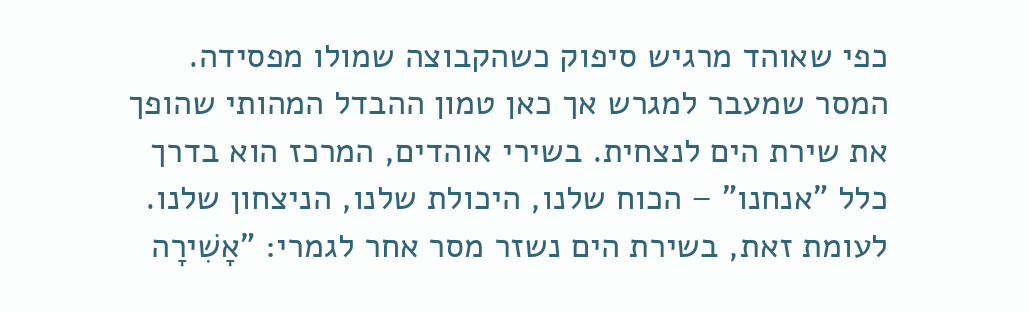כפי שאוהד מרגיש סיפוק כשהקבוצה שמולו מפסידה.
המסר שמעבר למגרש אך כאן טמון ההבדל המהותי שהופך את שירת הים לנצחית. בשירי אוהדים, המרכז הוא בדרך כלל "אנחנו" – הכוח שלנו, היכולת שלנו, הניצחון שלנו. לעומת זאת, בשירת הים נשזר מסר אחר לגמרי: "אָשִׁירָה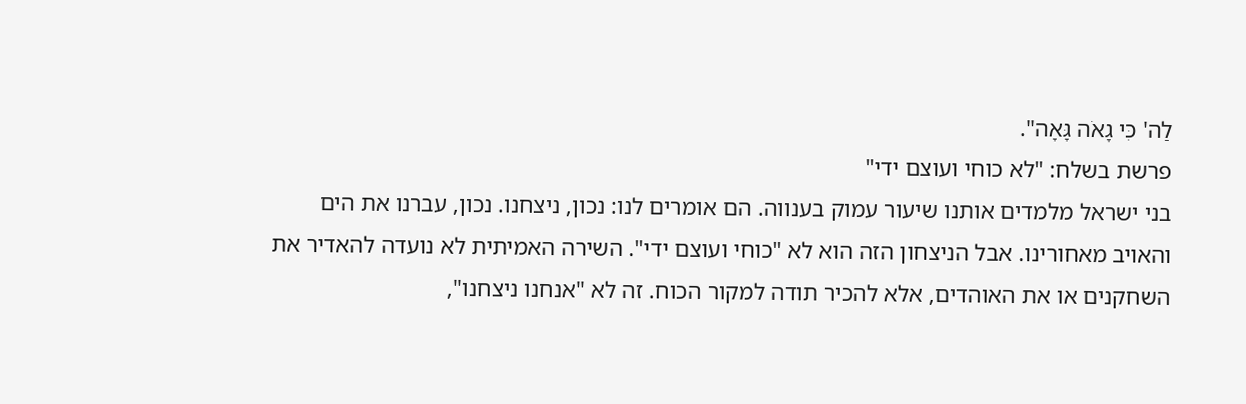לַה' כִּי גָאֹה גָּאָה".
פרשת בשלח: "לא כוחי ועוצם ידי"
בני ישראל מלמדים אותנו שיעור עמוק בענווה. הם אומרים לנו: נכון, ניצחנו. נכון, עברנו את הים והאויב מאחורינו. אבל הניצחון הזה הוא לא "כוחי ועוצם ידי". השירה האמיתית לא נועדה להאדיר את השחקנים או את האוהדים, אלא להכיר תודה למקור הכוח. זה לא "אנחנו ניצחנו",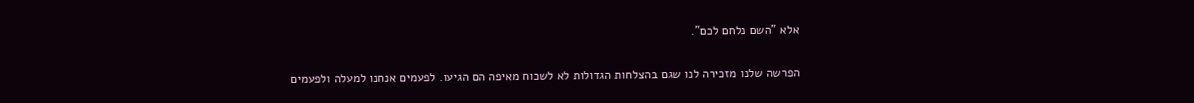אלא "השם נלחם לכם".

הפרשה שלנו מזכירה לנו שגם בהצלחות הגדולות לא לשכוח מאיפה הם הגיעו. לפעמים אנחנו למעלה ולפעמים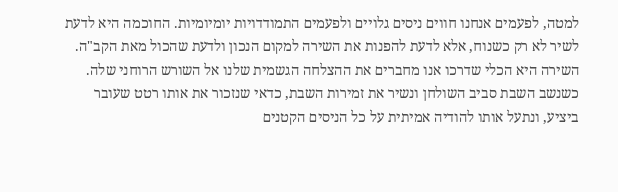למטה, לפעמים אנחנו חווים ניסים גלויים ולפעמים התמודדויות יומיומיות. החוכמה היא לדעת לשיר לא רק כשנוח, אלא לדעת להפנות את השירה למקום הנכון ולדעת שהכול מאת הקב"ה. השירה היא הכלי שדרכו אנו מחברים את ההצלחה הגשמית שלנו אל השורש הרוחני שלה.
כשנשב השבת סביב השולחן ונשיר את זמירות השבת, כדאי שנזכור את אותו רטט שעובר ביציע, ונתעל אותו להודיה אמיתית על כל הניסים הקטנים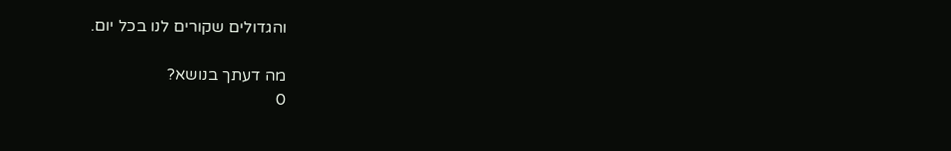והגדולים שקורים לנו בכל יום.

מה דעתך בנושא?
0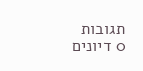תגובות
0 דיונים